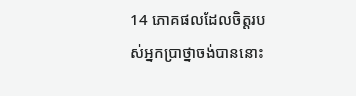14 ភោគផលដែលចិត្ដរបស់អ្នកប្រាថ្នាចង់បាននោះ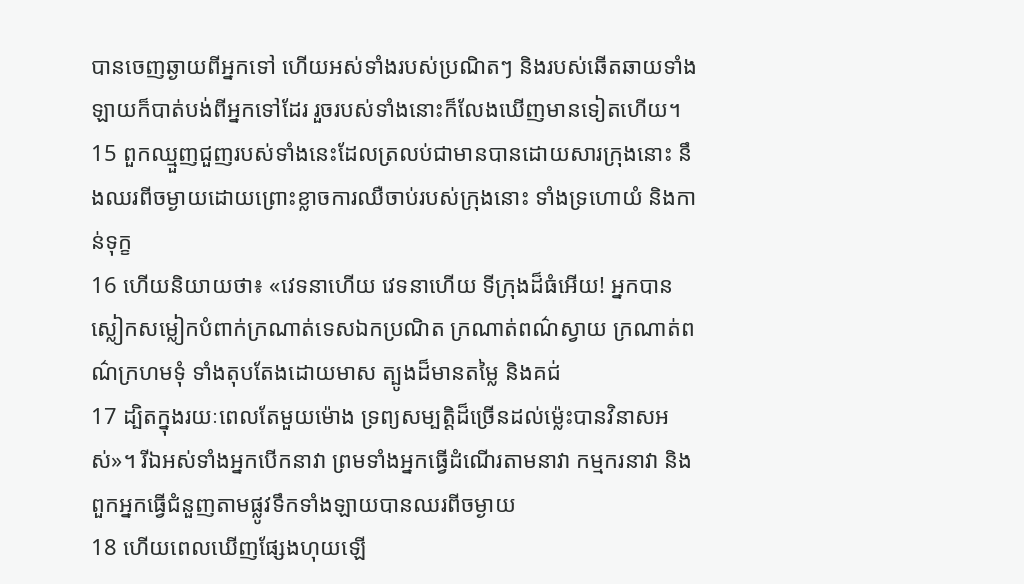បានចេញឆ្ងាយពីអ្នកទៅ ហើយអស់ទាំងរបស់ប្រណិតៗ និងរបស់ឆើតឆាយទាំងឡាយក៏បាត់បង់ពីអ្នកទៅដែរ រួចរបស់ទាំងនោះក៏លែងឃើញមានទៀតហើយ។
15 ពួកឈ្មួញជួញរបស់ទាំងនេះដែលត្រលប់ជាមានបានដោយសារក្រុងនោះ នឹងឈរពីចម្ងាយដោយព្រោះខ្លាចការឈឺចាប់របស់ក្រុងនោះ ទាំងទ្រហោយំ និងកាន់ទុក្ខ
16 ហើយនិយាយថា៖ «វេទនាហើយ វេទនាហើយ ទីក្រុងដ៏ធំអើយ! អ្នកបានស្លៀកសម្លៀកបំពាក់ក្រណាត់ទេសឯកប្រណិត ក្រណាត់ពណ៌ស្វាយ ក្រណាត់ពណ៌ក្រហមទុំ ទាំងតុបតែងដោយមាស ត្បូងដ៏មានតម្លៃ និងគជ់
17 ដ្បិតក្នុងរយៈពេលតែមួយម៉ោង ទ្រព្យសម្បត្ដិដ៏ច្រើនដល់ម៉្លេះបានវិនាសអស់»។ រីឯអស់ទាំងអ្នកបើកនាវា ព្រមទាំងអ្នកធ្វើដំណើរតាមនាវា កម្មករនាវា និងពួកអ្នកធ្វើជំនួញតាមផ្លូវទឹកទាំងឡាយបានឈរពីចម្ងាយ
18 ហើយពេលឃើញផ្សែងហុយឡើ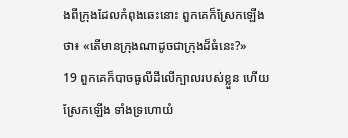ងពីក្រុងដែលកំពុងឆេះនោះ ពួកគេក៏ស្រែកឡើងថា៖ «តើមានក្រុងណាដូចជាក្រុងដ៏ធំនេះ?»
19 ពួកគេក៏បាចធូលីដីលើក្បាលរបស់ខ្លួន ហើយស្រែកឡើង ទាំងទ្រហោយំ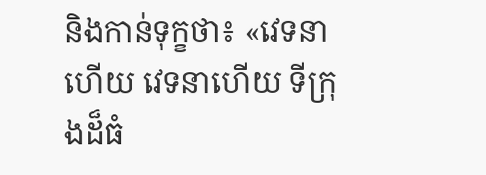និងកាន់ទុក្ខថា៖ «វេទនាហើយ វេទនាហើយ ទីក្រុងដ៏ធំ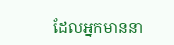ដែលអ្នកមាននា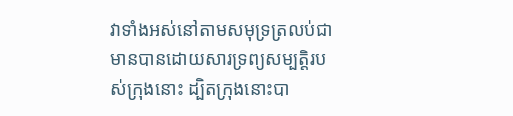វាទាំងអស់នៅតាមសមុទ្រត្រលប់ជាមានបានដោយសារទ្រព្យសម្បត្ដិរបស់ក្រុងនោះ ដ្បិតក្រុងនោះបា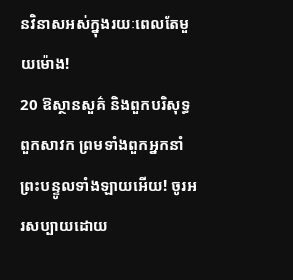នវិនាសអស់ក្នុងរយៈពេលតែមួយម៉ោង!
20 ឱស្ថានសួគ៌ និងពួកបរិសុទ្ធ ពួកសាវក ព្រមទាំងពួកអ្នកនាំព្រះបន្ទូលទាំងឡាយអើយ! ចូរអរសប្បាយដោយ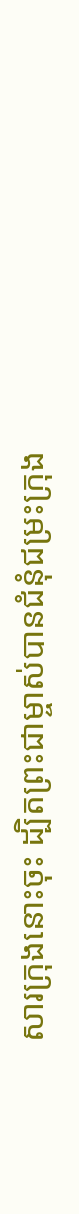សារក្រុងនោះចុះ ដ្បិតព្រះជាម្ចាស់បានជំនុំជម្រះក្រុង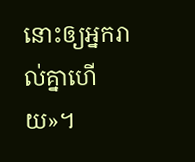នោះឲ្យអ្នករាល់គ្នាហើយ»។